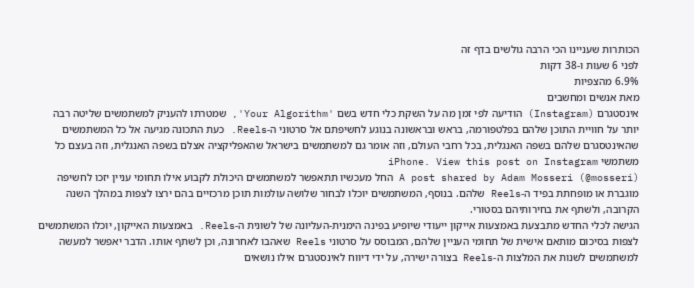הכותרות שעניינו הכי הרבה גולשים בדף זה
לפני 6 שעות ו-38 דקות
6.9% מהצפיות
מאת אנשים ומחשבים
אינסטגרם (Instagram) הודיעה לפי זמן מה על השקת כלי חדש בשם 'Your Algorithm', שמטרתו להעניק למשתמשים שליטה רבה יותר על חוויית התוכן שלהם בפלטפורמה, בראש ובראשונה בנוגע לחשיפתם אל סרטוני ה-Reels. כעת התכונה מגיעה אל כל המשתמשים שהאינטסגרם שלהם בשפה האנגלית, בכל רחבי העולם, וזה אומר גם למשתמשים בישראל שהאפליקציה אצלם בשפה האנגלית, וזה בעצם כל משתמשי iPhone. View this post on Instagram
A post shared by Adam Mosseri (@mosseri) החל מעכשיו תתאפשר למשתמשים היכולת לקבוע אילו תחומי עניין יזכו לחשיפה מוגברת או מופחתת בפיד ה-Reels שלהם. בנוסף, המשתמשים יוכלו לבחור שלושה עולמות תוכן מרכזיים בהם ירצו לצפות במהלך השנה הקרובה, ולשתף את בחירותיהם בסטורי.
הגישה לכלי החדש מתבצעת באמצעות אייקון ייעודי שיופיע בפינה הימנית-העליונה של לשונית ה-Reels. באמצעות האייקון, יוכלו המשתמשים לצפות בסיכום מותאם אישית של תחומי העניין שלהם, המבוסס על סרטוני Reels שאהבו לאחרונה, וכן לשתף אותו. הדבר יאפשר למעשה למשתמשים לשנות את המלצות ה-Reels בצורה ישירה, על ידי דיווח לאינסטגרם אילו נושאים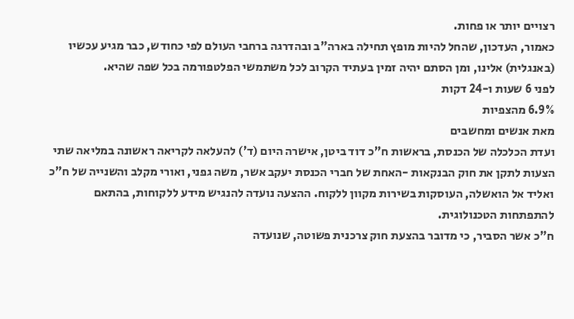רצויים יותר או פחות.
כאמור, העדכון, שהחל להיות מופץ תחילה בארה"ב ובהדרגה ברחבי העולם לפי כחודש, כבר מגיע עכשיו (באנגלית) אלינו, ומן הסתם יהיה זמין בעתיד הקרוב לכל משתמשי הפלטפורמה בכל שפה שהיא.
לפני 6 שעות ו-24 דקות
6.9% מהצפיות
מאת אנשים ומחשבים
ועדת הכלכלה של הכנסת, בראשות ח"כ דוד ביטן, אישרה היום (ד') להעלאה לקריאה ראשונה במליאה שתי הצעות לתקן את חוק הבנקאות -האחת של חברי הכנסת יעקב אשר, משה גפני, ואורי מקלב והשנייה של ח"כ ואליד אל הואשלה, העוסקות בשירות מקוון ללקוח. ההצעה נועדה להנגיש מידע ללקוחות, בהתאם להתפתחות הטכנולוגית.
ח"כ אשר הסביר, כי מדובר בהצעת חוק צרכנית פשוטה, שנועדה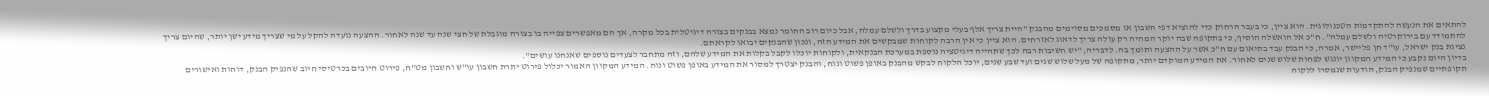להתאים את הנעשה להתקדמות הטכנולוגית. הוא ציין, כי בעבר הרחוק כדי להוציא דפי חשבון או מסמכים מסוימים מהבנק "היית צריך אלף בעלי מקצוע בדרך ולשלם עמלה, אבל כיום רוב החומר נמצא בבנקים בצורה דיגיטלית בכל מקרה, אך הם מאפשרים צפייה בו בצורה מוגבלת של חצי שנה עד שנה לאחור. ההצעה נועדה להקל על מי שצריך מידע ישן יותר, שהיום צריך להתמודד עם בירוקרטיה ולשלם עמלה". ח"כ אל הואשלה הוסיף, כי בתקופה שבה יוקר המחיה רק עולה צריך לדאוג לאזרחים. הוא ציין כי אין הרבה לקוחות שמבקשים את המידע הזה, ונכון שהבנקים יבואו לקראתם.
נציגת בנק ישראל, עו"ד חן פליישר, אמרה, כי הבנק עבד בתיאום עם ח"כ אשר על ההצעה ותומך בה. לדבריה, "יש חשיבות רבה לכך שתהייה דיגיטציה נוספת במערכת הבנקאית, ולקוחות יוכלו לקבל בקלות את המידע שלהם, וזה מתחבר לצעדים נוספים שאנחנו עושים".
בדיון היום נקבע כי המידע המקוון יונגש לפחות שלוש שנים לאחור. את המידע המוקדם יותר, מתקופה של מעל שלוש שנים ועד שבע שנים, יוכל הלקוח לבקש מהבנק באופן פשוט ונוח, והבנק יצטרך למסור את המידע באופן פשוט ונוח. המידע המקוון האמור יכלול פירוט יתרת חשבון עו"ש וחשבון מט"ח, פירוט חיובים בכרטיסי חיוב שהנפיק הבנק, דוחות ואישורים תקופתיים שמנפיק הבנק, הודעות שנמסרו ללקוח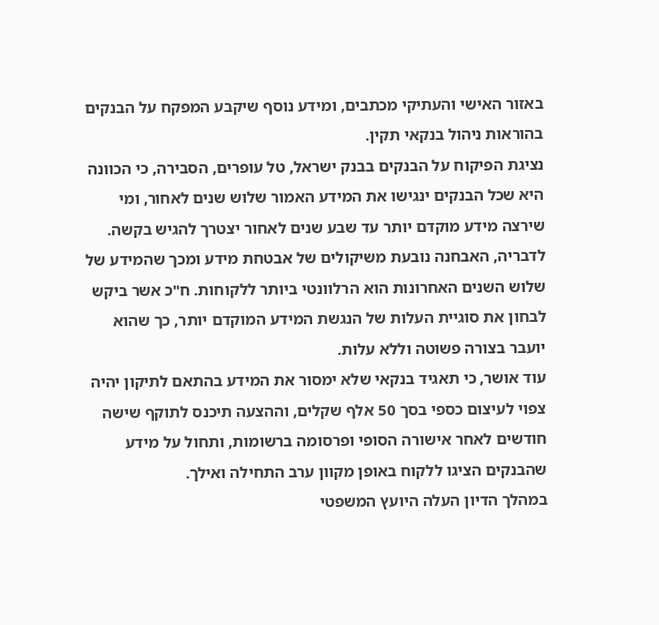באזור האישי והעתיקי מכתבים, ומידע נוסף שיקבע המפקח על הבנקים בהוראות ניהול בנקאי תקין.
נציגת הפיקוח על הבנקים בבנק ישראל, טל עופרים, הסבירה, כי הכוונה היא שכל הבנקים ינגישו את המידע האמור שלוש שנים לאחור, ומי שירצה מידע מוקדם יותר עד שבע שנים לאחור יצטרך להגיש בקשה. לדבריה, האבחנה נובעת משיקולים של אבטחת מידע ומכך שהמידע של שלוש השנים האחרונות הוא הרלוונטי ביותר ללקוחות. ח"כ אשר ביקש לבחון את סוגיית העלות של הנגשת המידע המוקדם יותר, כך שהוא יועבר בצורה פשוטה וללא עלות.
עוד אושר, כי תאגיד בנקאי שלא ימסור את המידע בהתאם לתיקון יהיה צפוי לעיצום כספי בסך 50 אלף שקלים, וההצעה תיכנס לתוקף שישה חודשים לאחר אישורה הסופי ופרסומה ברשומות, ותחול על מידע שהבנקים הציגו ללקוח באופן מקוון ערב התחילה ואילך.
במהלך הדיון העלה היועץ המשפטי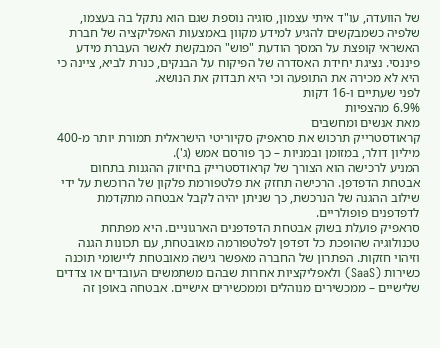של הוועדה, עו"ד איתי עצמון, סוגיה נוספת שגם הוא נתקל בה בעצמו, שלפיה כשמבקשים להגיע למידע מקוון באמצעות האפליקציה של חברת האשראי קופצת על המסך הודעת "פוש" המבקשת לאשר העברת מידע פיננסי. נציגת יחידת האסדרה של הפיקוח על הבנקים, כנרת לביא, ציינה כי היא לא מכירה את התופעה וכי היא תבדוק את הנושא.
לפני שעתיים ו-16 דקות
6.9% מהצפיות
מאת אנשים ומחשבים
קראודסטרייק תרכוש את סראפיק סקיוריטי הישראלית תמורת יותר מ-400 מיליון דולר, במזומן ובמניות – כך פורסם אמש (ג').
המניע לרכישה הוא הצורך של קראודסטרייק בחיזוק ההגנות בתחום אבטחת הדפדפן. הרכישה תחזק את פלטפורמת פלקון של הרוכשת על ידי שילוב ההגנה של הנרכשת, כך שניתן יהיה לקבל אבטחה מתקדמת לדפדפנים פופולריים.
סראפיק פועלת בשוק אבטחת הדפדפנים הארגוניים. היא מפתחת טכנולוגיה שהופכת כל דפדפן לפלטפורמה מאובטחת, עם תכונות הגנה וזיהוי חזקות. הפתרון של החברה מאפשר גישה מאובטחת ליישומי תוכנה כשירות (SaaS) ולאפליקציות אחרות שבהם משתמשים העובדים או צדדים שלישיים – ממכשירים מנוהלים וממכשירים אישיים. אבטחה באופן זה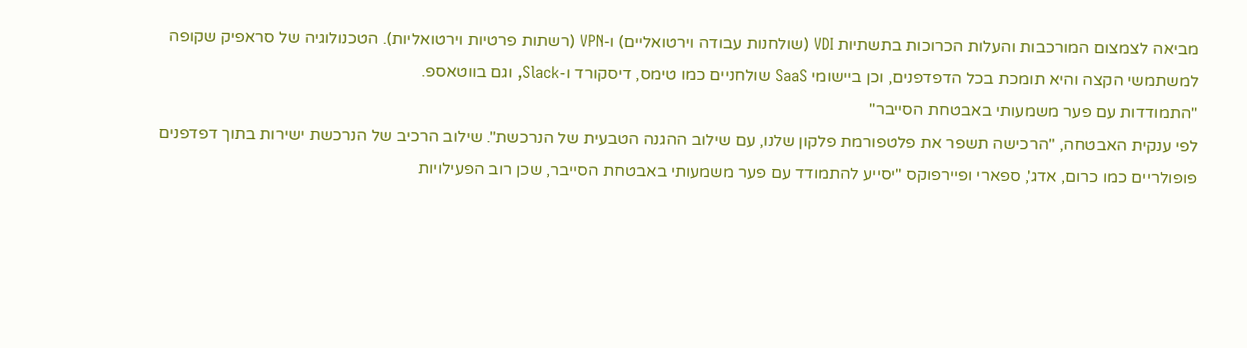מביאה לצמצום המורכבות והעלות הכרוכות בתשתיות VDI (שולחנות עבודה וירטואליים) ו-VPN (רשתות פרטיות וירטואליות). הטכנולוגיה של סראפיק שקופה למשתמשי הקצה והיא תומכת בכל הדפדפנים, וכן ביישומי SaaS שולחניים כמו טימס, דיסקורד ו-Slack, וגם בווטאספ.
"התמודדות עם פער משמעותי באבטחת הסייבר"
לפי ענקית האבטחה, "הרכישה תשפר את פלטפורמת פלקון שלנו, עם שילוב ההגנה הטבעית של הנרכשת". שילוב הרכיב של הנרכשת ישירות בתוך דפדפנים פופולריים כמו כרום, אדג', ספארי ופיירפוקס "יסייע להתמודד עם פער משמעותי באבטחת הסייבר, שכן רוב הפעילויות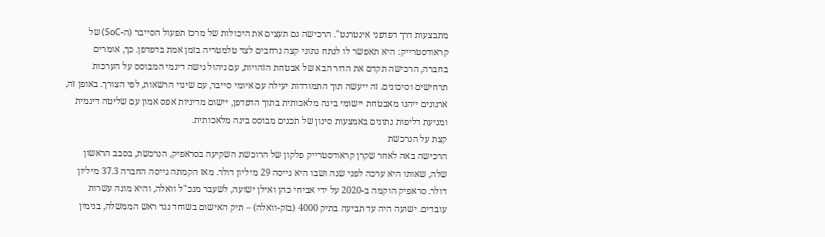מתבצעות דרך דפדפני אינטרנט". הרכישה גם תעצים את היכולות של מרכז תפעול הסייבר (ה-SoC) של קראודסטרייק: היא תאפשר לו לנתח נתוני קצה נרחבים לצד טלמטריה בזמן אמת בדפדפן. כך, אומרים בחברה, הרכישה תקדם את הדור הבא של אבטחת הזהויות, עם ניהול גישה דינמי המבוסס על הערכות תרחישים וסיכונים. זה ייעשה תוך התמודדות יעילה עם איומי סייבר, עם שינוי הרשאות, לפי הצורך. באופן זה, ארגונים ייהנו מאבטחת יישומי בינה מלאכותית בתוך הדפדפן, יישום מדיניות אפס אמון עם שליטה דינמית ומניעת דליפות נתונים באמצעות סינון של תכנים מבוסס בינה מלאכותית.
קצת על הנרכשת
הרכישה באה לאחר שקרן קראודסטרייק פלקון של הרוכשת השקיעה בסראפיק, הנרכשת, בסבב הראשון שלה, שאותו היא ערכה לפני שנה ושבו היא גייסה 29 מיליון דולר. מאז הקמתה גייסה החברה 37.3 מיליון דולר. סראפיק הוקמה ב-2020 על ידי אביחי כהן ואילן ישועה, לשעבר מנכ"ל וואלה, והיא מונה עשרות עובדים. ישועה היה עד תביעה בתיק 4000 (בזק-וואלה) – תיק האישום בשוחד נגד ראש הממשלה, בנימין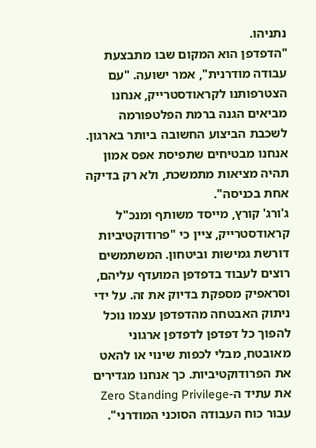נתניהו.
"הדפדפן הוא המקום שבו מתבצעת עבודה מודרנית", אמר ישועה. "עם הצטרפותנו לקראודסטרייק, אנחנו מביאים הגנה ברמת הפלטפורמה לשכבת הביצוע החשובה ביותר בארגון. אנחנו מבטיחים שתפיסת אפס אמון תהיה מציאות מתמשכת, ולא רק בדיקה אחת בכניסה".
ג'ורג' קורץ, מייסד משותף ומנכ"ל קראודסטרייק, ציין כי "פרודוקטיביות דורשת גמישות וביטחון. המשתמשים רוצים לעבוד בדפדפן המועדף עליהם, וסראפיק מספקת בדיוק את זה. על ידי ניתוק האבטחה מהדפדפן עצמו נוכל להפוך כל דפדפן לדפדפן ארגוני מאובטח, מבלי לכפות שינוי או להאט את הפרודוקטיביות. כך אנחנו מגדירים את עתיד ה-Zero Standing Privilege עבור כוח העבודה הסוכני המודרני".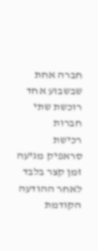חברה אחת שבשבוע אחד רוכשת שתי חברות
רכישת סראפיק מגיעה זמן קצר בלבד לאחר ההודעה הקודמת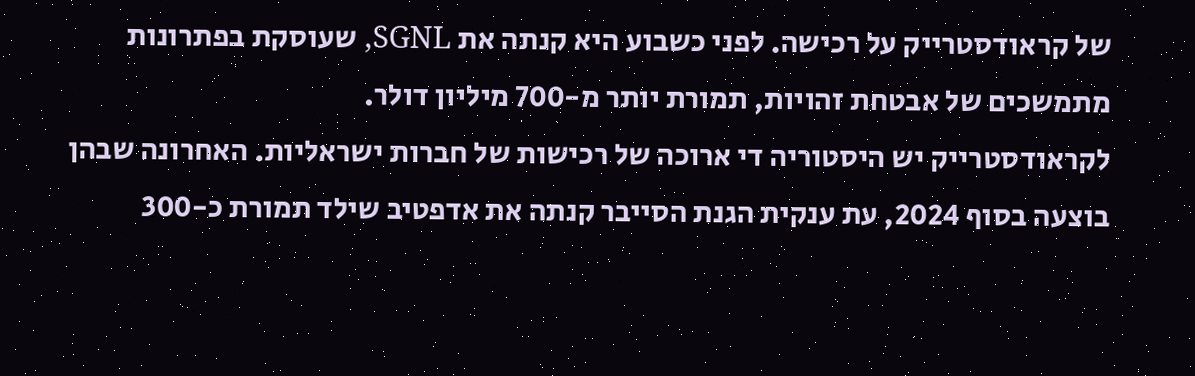של קראודסטרייק על רכישה. לפני כשבוע היא קנתה את SGNL, שעוסקת בפתרונות מתמשכים של אבטחת זהויות, תמורת יותר מ-700 מיליון דולר.
לקראודסטרייק יש היסטוריה די ארוכה של רכישות של חברות ישראליות. האחרונה שבהן בוצעה בסוף 2024, עת ענקית הגנת הסייבר קנתה את אדפטיב שילד תמורת כ-300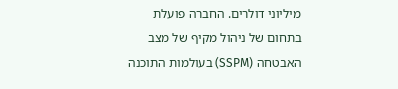מיליוני דולרים. החברה פועלת בתחום של ניהול מקיף של מצב האבטחה (SSPM) בעולמות התוכנה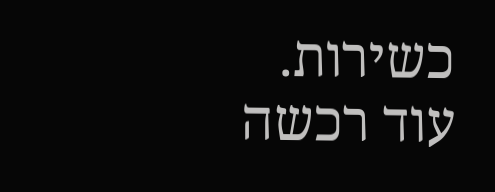כשירות.
עוד רכשה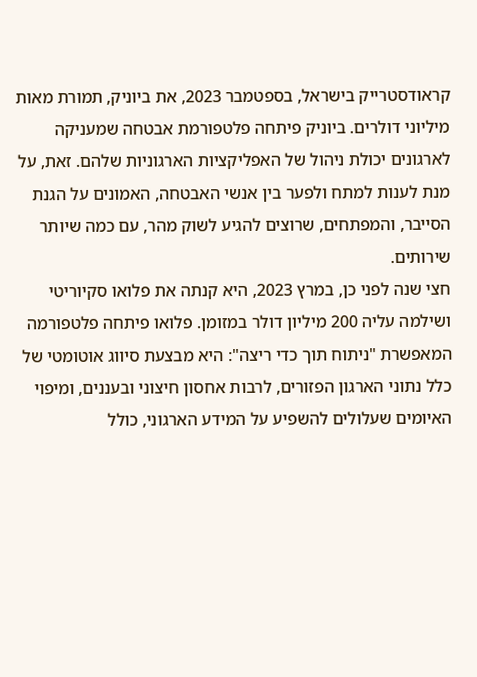קראודסטרייק בישראל, בספטמבר 2023, את ביוניק, תמורת מאות מיליוני דולרים. ביוניק פיתחה פלטפורמת אבטחה שמעניקה לארגונים יכולת ניהול של האפליקציות הארגוניות שלהם. זאת, על מנת לענות למתח ולפער בין אנשי האבטחה, האמונים על הגנת הסייבר, והמפתחים, שרוצים להגיע לשוק מהר, עם כמה שיותר שירותים.
חצי שנה לפני כן, במרץ 2023, היא קנתה את פלואו סקיוריטי ושילמה עליה 200 מיליון דולר במזומן. פלואו פיתחה פלטפורמה המאפשרת "ניתוח תוך כדי ריצה": היא מבצעת סיווג אוטומטי של כלל נתוני הארגון הפזורים, לרבות אחסון חיצוני ובעננים, ומיפוי האיומים שעלולים להשפיע על המידע הארגוני, כולל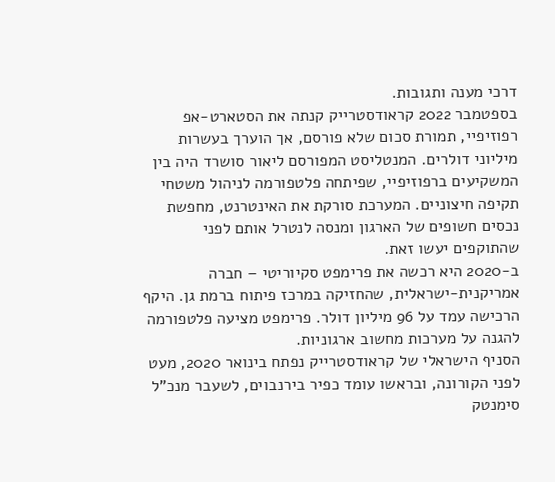דרכי מענה ותגובות.
בספטמבר 2022 קראודסטרייק קנתה את הסטארט-אפ רפוזיפיי, תמורת סכום שלא פורסם, אך הוערך בעשרות מיליוני דולרים. המנטליסט המפורסם ליאור סושרד היה בין המשקיעים ברפוזיפיי, שפיתחה פלטפורמה לניהול משטחי תקיפה חיצוניים. המערכת סורקת את האינטרנט, מחפשת נכסים חשופים של הארגון ומנסה לנטרל אותם לפני שהתוקפים יעשו זאת.
ב-2020 היא רכשה את פרימפט סקיוריטי – חברה אמריקנית-ישראלית, שהחזיקה במרכז פיתוח ברמת גן. היקף הרכישה עמד על 96 מיליון דולר. פרימפט מציעה פלטפורמה להגנה על מערכות מחשוב ארגוניות.
הסניף הישראלי של קראודסטרייק נפתח בינואר 2020, מעט לפני הקורונה, ובראשו עומד כפיר בירנבוים, לשעבר מנכ"ל סימנטק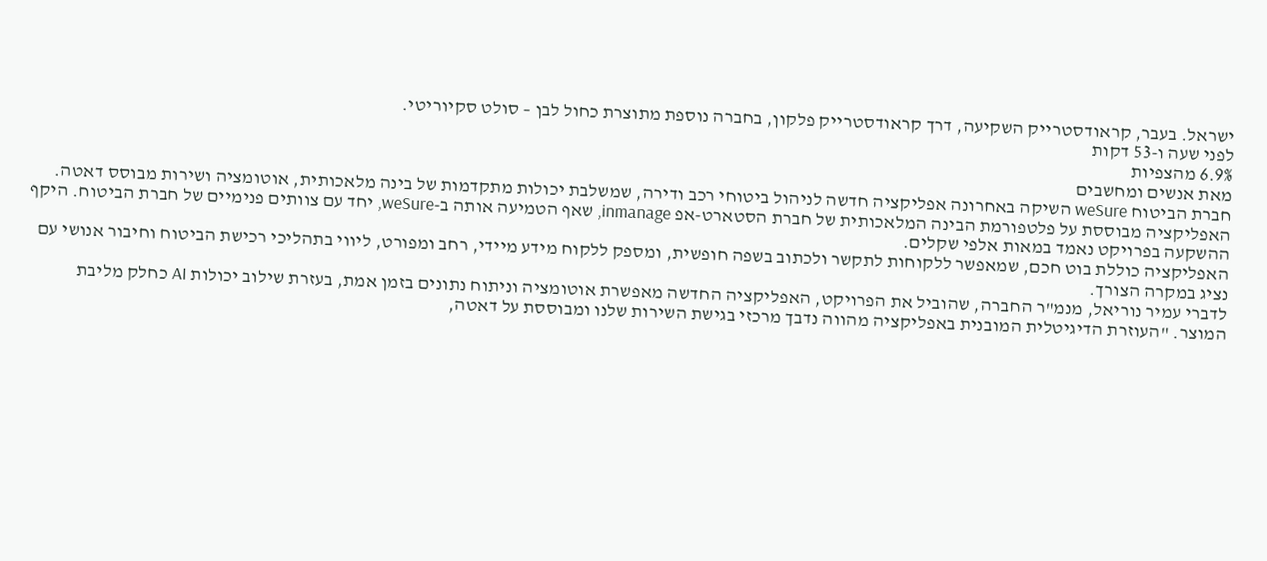ישראל. בעבר, קראודסטרייק השקיעה, דרך קראודסטרייק פלקון, בחברה נוספת מתוצרת כחול לבן – סולט סקיוריטי.
לפני שעה ו-53 דקות
6.9% מהצפיות
מאת אנשים ומחשבים
חברת הביטוח weSure השיקה באחרונה אפליקציה חדשה לניהול ביטוחי רכב ודירה, שמשלבת יכולות מתקדמות של בינה מלאכותית, אוטומציה ושירות מבוסס דאטה. האפליקציה מבוססת על פלטפורמת הבינה המלאכותית של חברת הסטארט-אפ inmanage, שאף הטמיעה אותה ב-weSure, יחד עם צוותים פנימיים של חברת הביטוח. היקף ההשקעה בפרויקט נאמד במאות אלפי שקלים.
האפליקציה כוללת בוט חכם, שמאפשר ללקוחות לתקשר ולכתוב בשפה חופשית, ומספק ללקוח מידע מיידי, רחב ומפורט, ליווי בתהליכי רכישת הביטוח וחיבור אנושי עם נציג במקרה הצורך.
לדברי עמיר נוריאל, מנמ"ר החברה, שהוביל את הפרויקט, האפליקציה החדשה מאפשרת אוטומציה וניתוח נתונים בזמן אמת, בעזרת שילוב יכולות AI כחלק מליבת המוצר. "העוזרת הדיגיטלית המובנית באפליקציה מהווה נדבך מרכזי בגישת השירות שלנו ומבוססת על דאטה,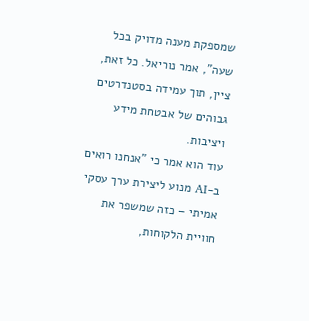שמספקת מענה מדויק בכל שעה", אמר נוריאל. כל זאת, ציין, תוך עמידה בסטנדרטים גבוהים של אבטחת מידע ויציבות.
עוד הוא אמר כי "אנחנו רואים ב-AI מנוע ליצירת ערך עסקי אמיתי – כזה שמשפר את חוויית הלקוחות,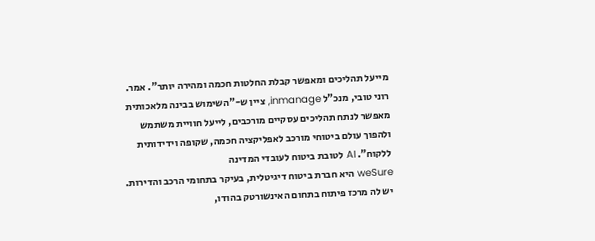מייעל תהליכים ומאפשר קבלת החלטות חכמה ומהירה יותר". אמר.
רוני טובי, מנכ"ל inmanage, ציין ש-"השימוש בבינה מלאכותית מאפשר לנתח תהליכים עסקיים מורכבים, לייעל חוויית משתמש ולהפוך עולם ביטוחי מורכב לאפליקציה חכמה, שקופה וידידותית ללקוח". AI לטובת ביטוח לעובדי המדינה
weSure היא חברת ביטוח דיגיטלית, בעיקר בתחומי הרכב והדירות. יש לה מרכז פיתוח בתחום האינשורטק בהודו,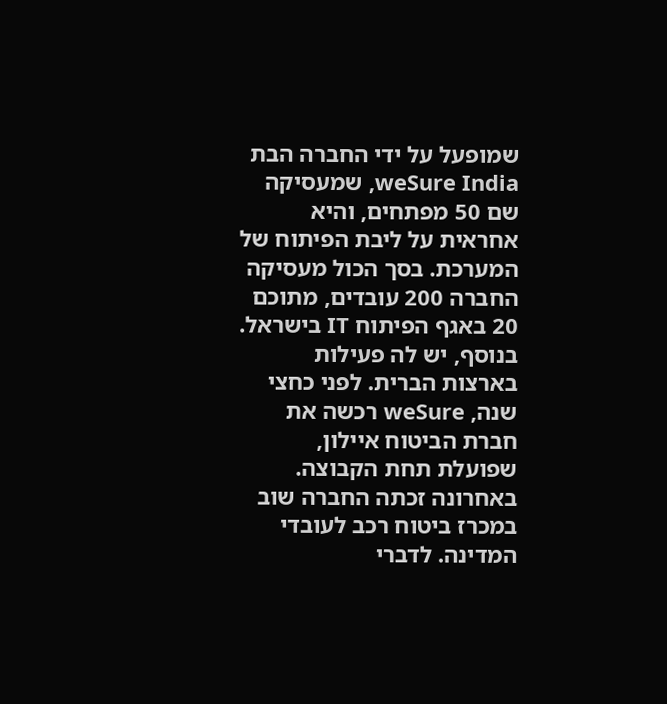שמופעל על ידי החברה הבת weSure India, שמעסיקה שם 50 מפתחים, והיא אחראית על ליבת הפיתוח של המערכת. בסך הכול מעסיקה החברה 200 עובדים, מתוכם 20 באגף הפיתוח IT בישראל. בנוסף, יש לה פעילות בארצות הברית. לפני כחצי שנה, weSure רכשה את חברת הביטוח איילון, שפועלת תחת הקבוצה.
באחרונה זכתה החברה שוב במכרז ביטוח רכב לעובדי המדינה. לדברי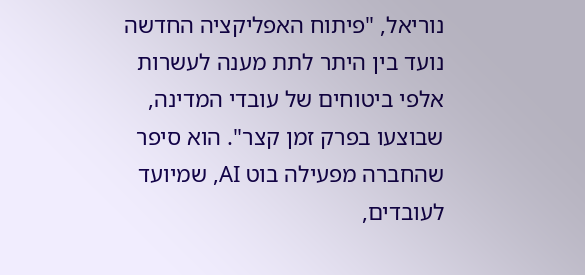נוריאל, "פיתוח האפליקציה החדשה נועד בין היתר לתת מענה לעשרות אלפי ביטוחים של עובדי המדינה, שבוצעו בפרק זמן קצר". הוא סיפר שהחברה מפעילה בוט AI, שמיועד לעובדים,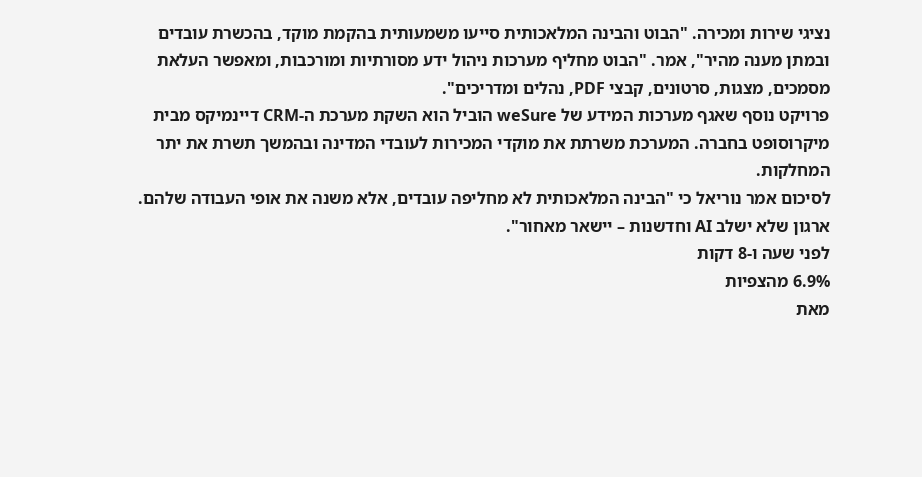נציגי שירות ומכירה. "הבוט והבינה המלאכותית סייעו משמעותית בהקמת מוקד, בהכשרת עובדים ובמתן מענה מהיר", אמר. "הבוט מחליף מערכות ניהול ידע מסורתיות ומורכבות, ומאפשר העלאת מסמכים, מצגות, סרטונים, קבצי PDF, נהלים ומדריכים".
פרויקט נוסף שאגף מערכות המידע של weSure הוביל הוא השקת מערכת ה-CRM דיינמיקס מבית מיקרוסופט בחברה. המערכת משרתת את מוקדי המכירות לעובדי המדינה ובהמשך תשרת את יתר המחלקות.
לסיכום אמר נוריאל כי "הבינה המלאכותית לא מחליפה עובדים, אלא משנה את אופי העבודה שלהם. ארגון שלא ישלב AI וחדשנות – יישאר מאחור".
לפני שעה ו-8 דקות
6.9% מהצפיות
מאת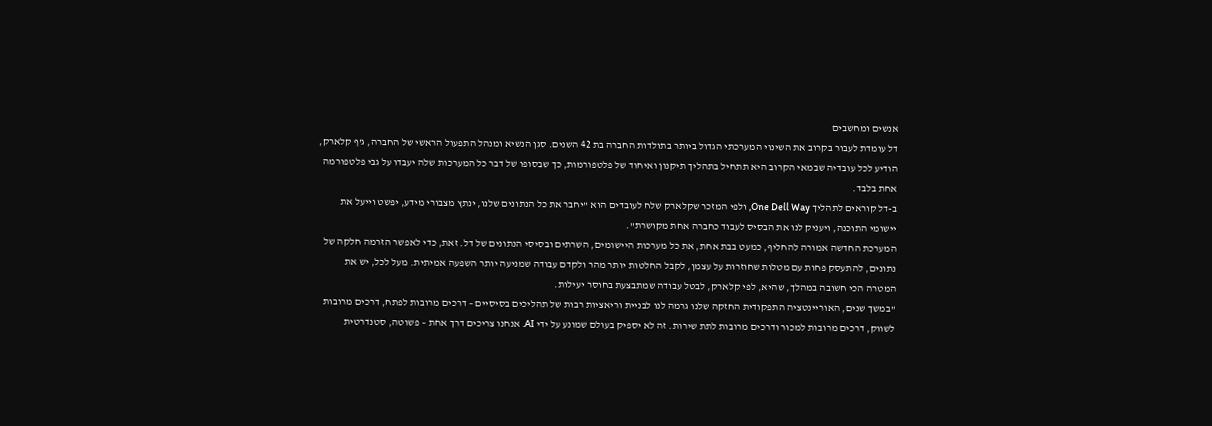אנשים ומחשבים
דל עומדת לעבור בקרוב את השינוי המערכתי הגדול ביותר בתולדות החברה בת 42 השנים. סגן הנשיא ומנהל התפעול הראשי של החברה, ג'ף קלארק, הודיע לכל עובדיה שבמאי הקרוב היא תתחיל בתהליך תיקנון ואיחוד של פלטפורמות, כך שבסופו של דבר כל המערכות שלה יעבדו על גבי פלטפורמה אחת בלבד.
ב-דל קוראים לתהליך One Dell Way, ולפי המזכר שקלארק שלח לעובדים הוא "יחבר את כל הנתונים שלנו, ינתץ מצבורי מידע, יפשט וייעל את יישומי התוכנה, ויעניק לנו את הבסיס לעבוד כחברה אחת מקושרת".
המערכת החדשה אמורה להחליף, כמעט בבת אחת, את כל מערכות היישומים, השרתים ובסיסי הנתונים של דל. זאת, כדי לאפשר הזרמה חלקה של נתונים, להתעסק פחות עם מטלות שחוזרות על עצמן, לקבל החלטות יותר מהר ולקדם עבודה שמניעה יותר השפעה אמיתית. מעל לכל, יש את המטרה הכי חשובה במהלך, שהיא, לפי קלארק, לבטל עבודה שמתבצעת בחוסר יעילות.
"במשך שנים, האוריינטציה התפקודית החזקה שלנו גרמה לנו לבניית וריאציות רבות של תהליכים בסיסיים – דרכים מרובות לפתח, דרכים מרובות לשווק, דרכים מרובות למכור ודרכים מרובות לתת שירות. זה לא יספיק בעולם שמונע על ידי AI. אנחנו צריכים דרך אחת – פשוטה, סטנדרטית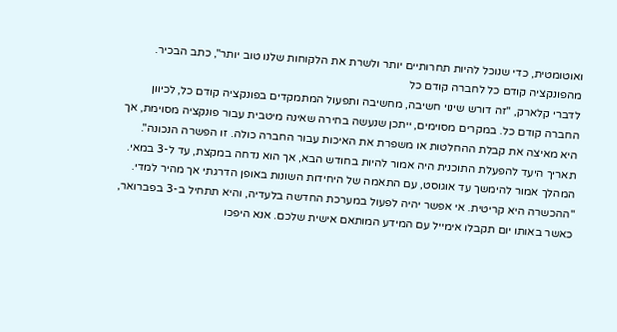ואוטומטית, כדי שנוכל להיות תחרותיים יותר ולשרת את הלקוחות שלנו טוב יותר", כתב הבכיר.
מהפונקציה קודם כל לחברה קודם כל
לדברי קלארק, "זה דורש שינוי חשיבה, מחשיבה ותפעול המתמקדים בפונקציה קודם כל, לכיוון החברה קודם כל. במקרים מסוימים, ייתכן שנעשה בחירה שאינה מיטבית עבור פונקציה מסוימת, אך היא מאיצה את קבלת ההחלטות או משפרת את האיכות עבור החברה כולה. זו הפשרה הנכונה".
תאריך היעד להפעלת התוכנית היה אמור להיות בחודש הבא, אך הוא נדחה במקצת, עד ל-3 במאי. המהלך אמור להימשך עד אוגוסט, עם התאמה של היחידות השונות באופן הדרגתי אך מהיר למדי.
"ההכשרה היא קריטית. אי אפשר יהיה לפעול במערכת החדשה בלעדיה, והיא תתחיל ב-3 בפברואר, כאשר באותו יום תקבלו אימייל עם המידע המותאם אישית שלכם. אנא היפכו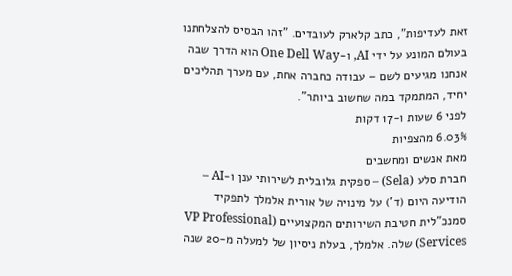זאת לעדיפות", כתב קלארק לעובדים. "זהו הבסיס להצלחתנו בעולם המונע על ידי AI, ו-One Dell Way הוא הדרך שבה אנחנו מגיעים לשם – עבודה כחברה אחת, עם מערך תהליכים יחיד, המתמקד במה שחשוב ביותר".
לפני 6 שעות ו-17 דקות
6.03% מהצפיות
מאת אנשים ומחשבים
חברת סלע (Sela) – ספקית גלובלית לשירותי ענן ו-AI – הודיעה היום (ד') על מינויה של אורית אלמלך לתפקיד סמנכ"לית חטיבת השירותים המקצועיים (VP Professional Services) שלה. אלמלך, בעלת ניסיון של למעלה מ-20 שנה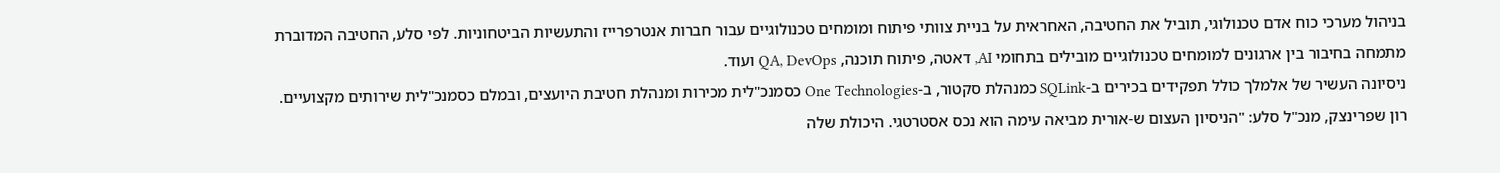בניהול מערכי כוח אדם טכנולוגי, תוביל את החטיבה, האחראית על בניית צוותי פיתוח ומומחים טכנולוגיים עבור חברות אנטרפרייז והתעשיות הביטחוניות. לפי סלע, החטיבה המדוברת מתמחה בחיבור בין ארגונים למומחים טכנולוגיים מובילים בתחומי AI, דאטה, פיתוח תוכנה, QA, DevOps ועוד.
ניסיונה העשיר של אלמלך כולל תפקידים בכירים ב-SQLink כמנהלת סקטור, ב-One Technologies כסמנכ"לית מכירות ומנהלת חטיבת היועצים, ובמלם כסמנכ"לית שירותים מקצועיים.
רון שפרינצק, מנכ"ל סלע: "הניסיון העצום ש-אורית מביאה עימה הוא נכס אסטרטגי. היכולת שלה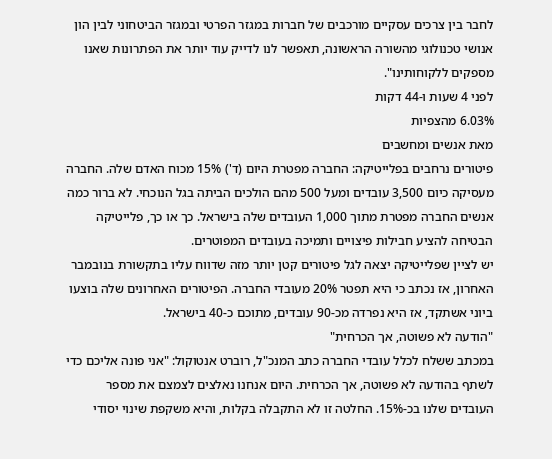לחבר בין צרכים עסקיים מורכבים של חברות במגזר הפרטי ובמגזר הביטחוני לבין הון אנושי טכנולוגי מהשורה הראשונה, תאפשר לנו לדייק עוד יותר את הפתרונות שאנו מספקים ללקוחותינו".
לפני 4 שעות ו-44 דקות
6.03% מהצפיות
מאת אנשים ומחשבים
פיטורים נרחבים בפלייטיקה: החברה מפטרת היום (ד') 15% מכוח האדם שלה. החברה מעסיקה כיום 3,500 עובדים ומעל 500 מהם הולכים הביתה בגל הנוכחי. לא ברור כמה אנשים החברה מפטרת מתוך 1,000 העובדים שלה בישראל. כך או כך, פלייטיקה הבטיחה להציע חבילות פיצויים ותמיכה בעובדים המפוטרים.
יש לציין שפלייטיקה יצאה לגל פיטורים קטן יותר מזה שדווח עליו בתקשורת בנובמבר האחרון, אז נכתב כי היא תפטר 20% מעובדי החברה. הפיטורים האחרונים שלה בוצעו ביוני אשתקד, אז היא נפרדה מכ-90 עובדים, מתוכם כ-40 בישראל.
"הודעה לא פשוטה, אך הכרחית"
במכתב ששלח לכלל עובדי החברה כתב המנכ"ל, רוברט אנטוקול: "אני פונה אליכם כדי לשתף בהודעה לא פשוטה, אך הכרחית. היום אנחנו נאלצים לצמצם את מספר העובדים שלנו בכ-15%. החלטה זו לא התקבלה בקלות, והיא משקפת שינוי יסודי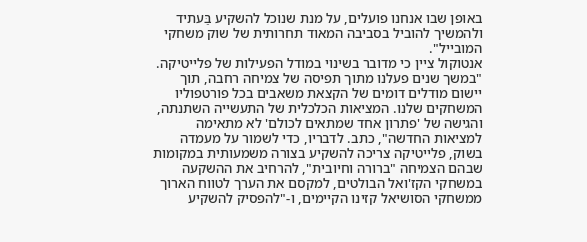באופן שבו אנחנו פועלים, על מנת שנוכל להשקיע בַּעתיד ולהמשיך להוביל בסביבה המאוד תחרותית של שוק משחקי המובייל".
אנטוקול ציין כי מדובר בשינוי במודל הפעילות של פלייטיקה. "במשך שנים פעלנו מתוך תפיסה של צמיחה רחבה, תוך יישום מודלים דומים של הקצאת משאבים בכל פורטפוליו המשחקים שלנו. המציאות הכלכלית של התעשייה השתנתה, והגישה של 'פתרון אחד שמתאים לכולם' לא מתאימה למציאות החדשה", כתב. לדבריו, כדי לשמור על מעמדה בשוק, פלייטיקה צריכה להשקיע בצורה משמעותית במקומות שבהם הצמיחה "ברורה וחיובית", להרחיב את ההשקעה במשחקי הקז'ואל הבולטים, למקסם את הערך לטווח הארוך ממשחקי הסושיאל קזינו הקיימים, ו-"להפסיק להשקיע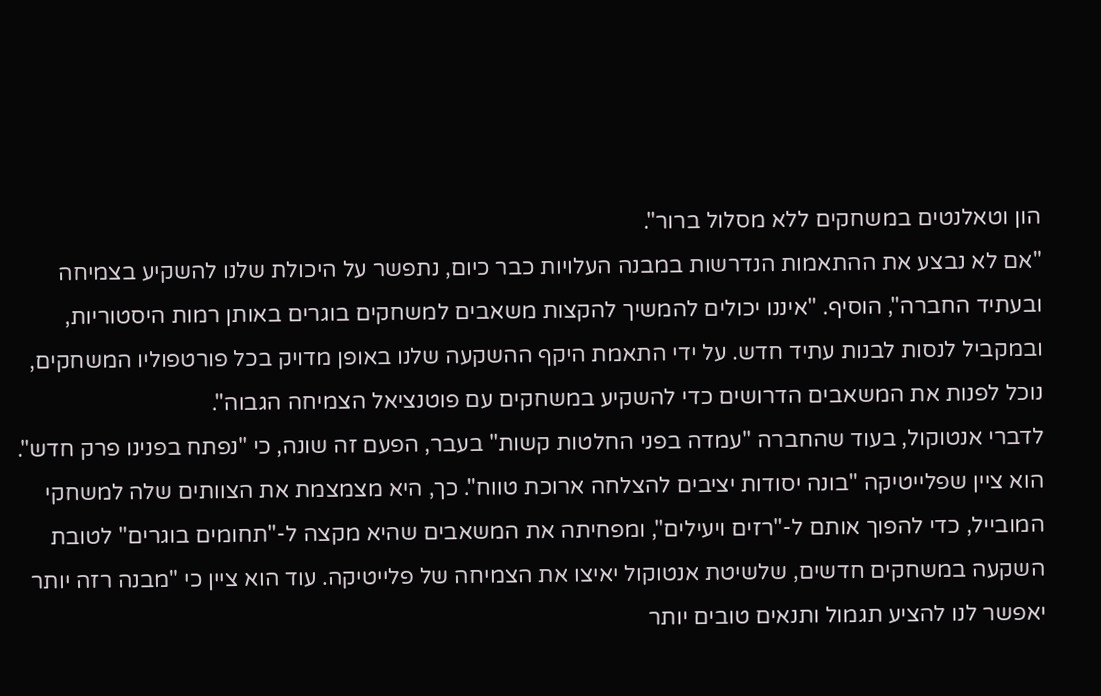הון וטאלנטים במשחקים ללא מסלול ברור".
"אם לא נבצע את ההתאמות הנדרשות במבנה העלויות כבר כיום, נתפשר על היכולת שלנו להשקיע בצמיחה ובעתיד החברה", הוסיף. "איננו יכולים להמשיך להקצות משאבים למשחקים בוגרים באותן רמות היסטוריות, ובמקביל לנסות לבנות עתיד חדש. על ידי התאמת היקף ההשקעה שלנו באופן מדויק בכל פורטפוליו המשחקים, נוכל לפנות את המשאבים הדרושים כדי להשקיע במשחקים עם פוטנציאל הצמיחה הגבוה".
לדברי אנטוקול, בעוד שהחברה "עמדה בפני החלטות קשות" בעבר, הפעם זה שונה, כי "נפתח בפנינו פרק חדש". הוא ציין שפלייטיקה "בונה יסודות יציבים להצלחה ארוכת טווח". כך, היא מצמצמת את הצוותים שלה למשחקי המובייל, כדי להפוך אותם ל-"רזים ויעילים", ומפחיתה את המשאבים שהיא מקצה ל-"תחומים בוגרים" לטובת השקעה במשחקים חדשים, שלשיטת אנטוקול יאיצו את הצמיחה של פלייטיקה. עוד הוא ציין כי "מבנה רזה יותר יאפשר לנו להציע תגמול ותנאים טובים יותר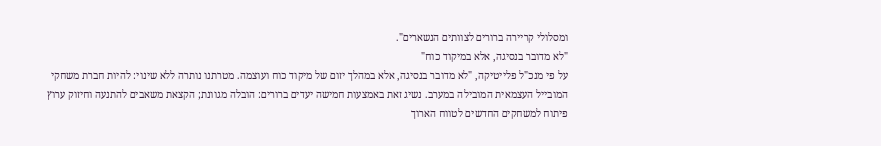ומסלולי קריירה ברורים לצוותים הנשארים".
"לא מדובר בנסיגה, אלא במיקוד כוח"
על פי מנכ"ל פלייטיקה, "לא מדובר בנסיגה, אלא במהלך יזום של מיקוד כוח ועוצמה. מטרתנו נותרה ללא שינוי: להיות חברת משחקי המובייל העצמאית המובילה במערב. נשיג זאת באמצעות חמישה יעדים ברורים: הובלה מגוונת; הקצאת משאבים להתנעה וחיזוק ערוץ פיתוח למשחקים החדשים לטווח הארוך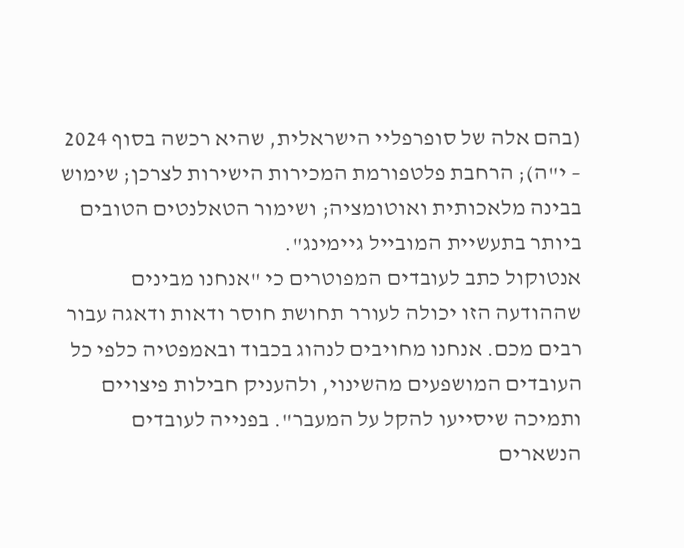(בהם אלה של סופרפליי הישראלית, שהיא רכשה בסוף 2024 – י"ה); הרחבת פלטפורמת המכירות הישירות לצרכן; שימוש בבינה מלאכותית ואוטומציה; ושימור הטאלנטים הטובים ביותר בתעשיית המובייל גיימינג".
אנטוקול כתב לעובדים המפוטרים כי "אנחנו מבינים שההודעה הזו יכולה לעורר תחושת חוסר ודאות ודאגה עבור רבים מכם. אנחנו מחויבים לנהוג בכבוד ובאמפטיה כלפי כל העובדים המושפעים מהשינוי, ולהעניק חבילות פיצויים ותמיכה שיסייעו להקל על המעבר". בפנייה לעובדים הנשארים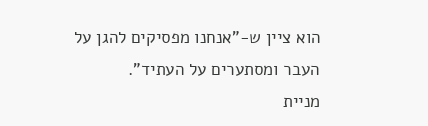הוא ציין ש-"אנחנו מפסיקים להגן על העבר ומסתערים על העתיד".
מניית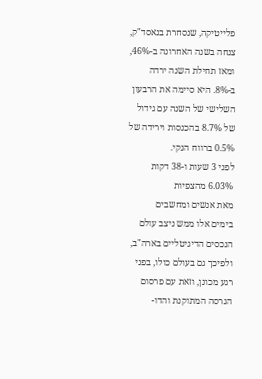פלייטיקה, שנסחרת בנאסד"ק, צנחה בשנה האחרונה ב-46%, ומאז תחילת השנה ירדה ב-8%. היא סיימה את הרבעון השלישי של השנה עם גידול של 8.7% בהכנסות וירידה של 0.5% ברווח הנקי.
לפני 3 שעות ו-38 דקות
6.03% מהצפיות
מאת אנשים ומחשבים
בימים אלו ממש ניצב עולם הנכסים הדיגיטליים בארה"ב, ולפיכך גם בעולם כולו, בפני רגע מכונן, וזאת עם פרסום הגרסה המתוקנת והדו-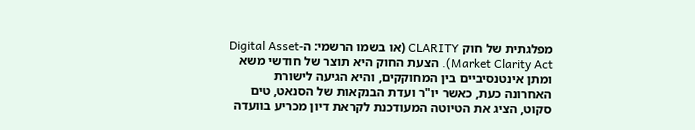מפלגתית של חוק CLARITY (או בשמו הרשמי: ה-Digital Asset Market Clarity Act). הצעת החוק היא תוצר של חודשי משא ומתן אינטנסיביים בין המחוקקים, והיא הגיעה לישורת האחרונה כעת, כאשר יו"ר ועדת הבנקאות של הסנאט, טים סקוט, הציג את הטיוטה המעודכנת לקראת דיון מכריע בוועדה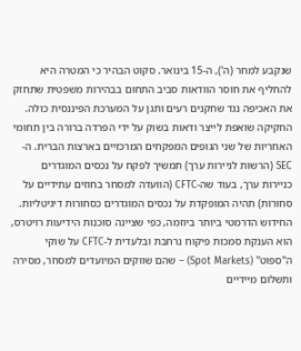שנקבע למחר (ה'), ה-15 בינואר. סקוט הבהיר כי המטרה היא להחליף את חוסר הוודאות סביב התחום בבהירות משפטית שתחזק את האכיפה נגד שחקנים רעים ותגן על המערכת הפיננסית כולה.
החקיקה שואפת לייצר ודאות בשוק על ידי הפרדה ברורה בין תחומי האחריות של שני הגופים המפקחים המרכזיים בארצות הברית. ה-SEC (הרשות לניירות ערך) תמשיך לפקח על נכסים המוגדרים כניירות ערך, בעוד שה-CFTC (הוועדה למסחר בחוזים עתידיים על סחורות) תהיה המופקדת על נכסים המוגדרים כסחורות דיגיטליות. החידוש הדרמטי ביותר ביוזמה, כפי שציינה סוכנות הידיעות רויטרס, הוא הענקת סמכות פיקוח נרחבת ובלעדית ל-CFTC על שוקי ה"ספוט" (Spot Markets) – שהם שווקים המיועדים למסחר, מסירה ותשלום מיידיים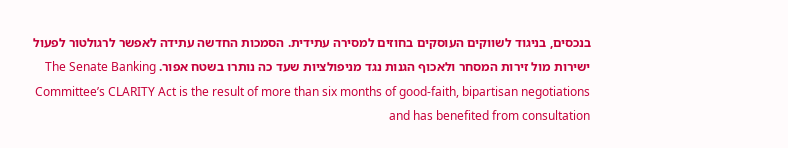בנכסים, בניגוד לשווקים העוסקים בחוזים למסירה עתידית. הסמכות החדשה עתידה לאפשר לרגולטור לפעול ישירות מול זירות המסחר ולאכוף הגנות נגד מניפולציות שעד כה נותרו בשטח אפור. The Senate Banking Committee’s CLARITY Act is the result of more than six months of good-faith, bipartisan negotiations and has benefited from consultation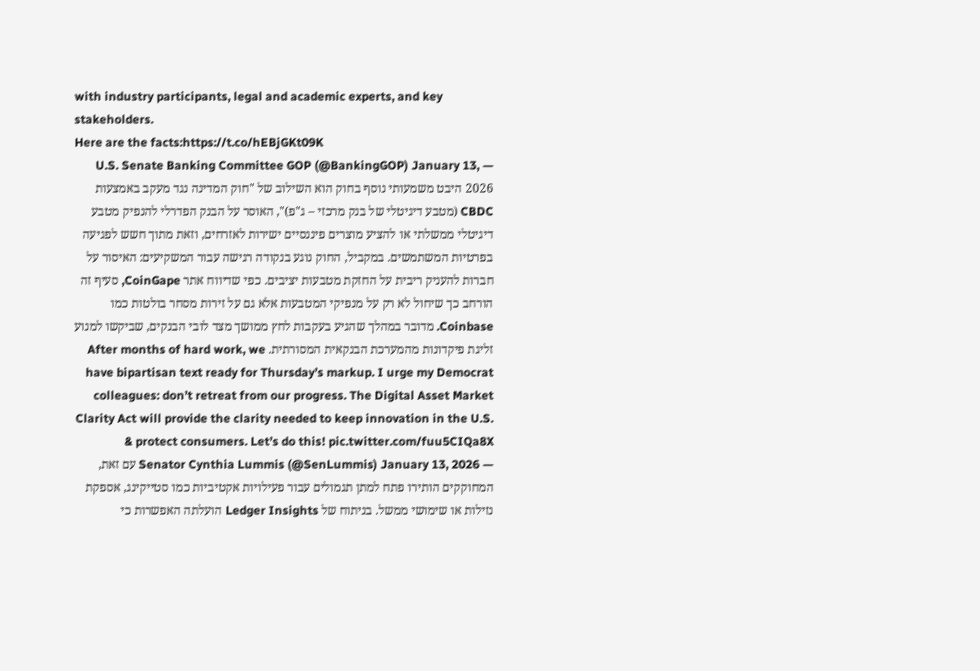with industry participants, legal and academic experts, and key stakeholders.
Here are the facts:https://t.co/hEBjGKt09K
— U.S. Senate Banking Committee GOP (@BankingGOP) January 13, 2026 היבט משמעותי נוסף בחוק הוא השילוב של "חוק המדינה נגד מעקב באמצעות CBDC (מטבע דיגיטלי של בנק מרכזי – ג"פ)", האוסר על הבנק הפדרלי להנפיק מטבע דיגיטלי ממשלתי או להציע מוצרים פיננסיים ישירות לאזרחים, וזאת מתוך חשש לפגיעה בפרטיות המשתמשים. במקביל, החוק נוגע בנקודה רגישה עבור המשקיעים: האיסור על חברות להעניק ריבית על החזקת מטבעות יציבים. כפי שדיווח אתר CoinGape, סעיף זה הורחב כך שיחול לא רק על מנפיקי המטבעות אלא גם על זירות מסחר בולטות כמו Coinbase. מדובר במהלך שהגיע בעקבות לחץ ממושך מצד לובי הבנקים, שביקשו למנוע זליגת פיקדונות מהמערכת הבנקאית המסורתית. After months of hard work, we have bipartisan text ready for Thursday’s markup. I urge my Democrat colleagues: don’t retreat from our progress. The Digital Asset Market Clarity Act will provide the clarity needed to keep innovation in the U.S. & protect consumers. Let’s do this! pic.twitter.com/fuu5CIQa8X
— Senator Cynthia Lummis (@SenLummis) January 13, 2026 עם זאת, המחוקקים הותירו פתח למתן תגמולים עבור פעילויות אקטיביות כמו סטייקינג, אספקת נזילות או שימושי ממשל. בניתוח של Ledger Insights הועלתה האפשרות כי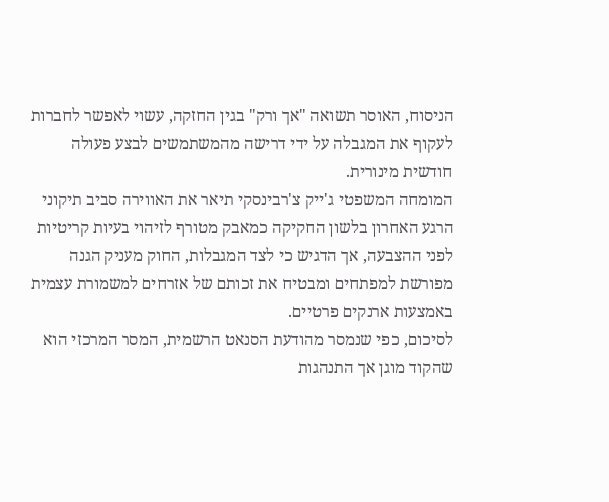הניסוח, האוסר תשואה "אך ורק" בגין החזקה, עשוי לאפשר לחברות לעקוף את המגבלה על ידי דרישה מהמשתמשים לבצע פעולה חודשית מינורית.
המומחה המשפטי ג'ייק צ'רבינסקי תיאר את האווירה סביב תיקוני הרגע האחרון בלשון החקיקה כמאבק מטורף לזיהוי בעיות קריטיות לפני ההצבעה, אך הדגיש כי לצד המגבלות, החוק מעניק הגנה מפורשת למפתחים ומבטיח את זכותם של אזרחים למשמורת עצמית באמצעות ארנקים פרטיים.
לסיכום, כפי שנמסר מהודעת הסנאט הרשמית, המסר המרכזי הוא שהקוד מוגן אך התנהגות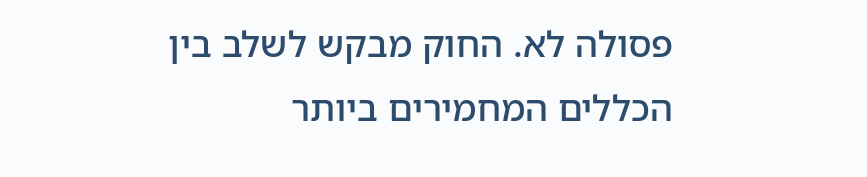פסולה לא. החוק מבקש לשלב בין הכללים המחמירים ביותר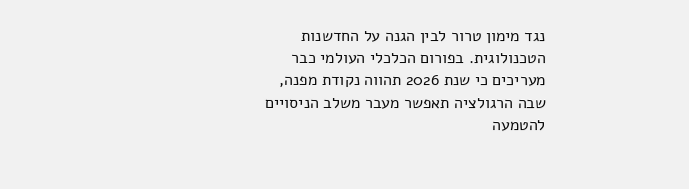נגד מימון טרור לבין הגנה על החדשנות הטכנולוגית. בפורום הכלכלי העולמי כבר מעריכים כי שנת 2026 תהווה נקודת מפנה, שבה הרגולציה תאפשר מעבר משלב הניסויים להטמעה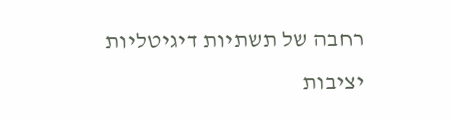רחבה של תשתיות דיגיטליות יציבות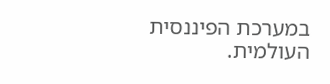במערכת הפיננסית העולמית.